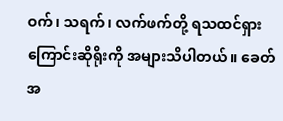ဝက်၊ သရက်၊ လက်ဖက်တို့ ရသထင်ရှားကြောင်းဆိုရိုးကို အများသိပါတယ်။ ခေတ်အ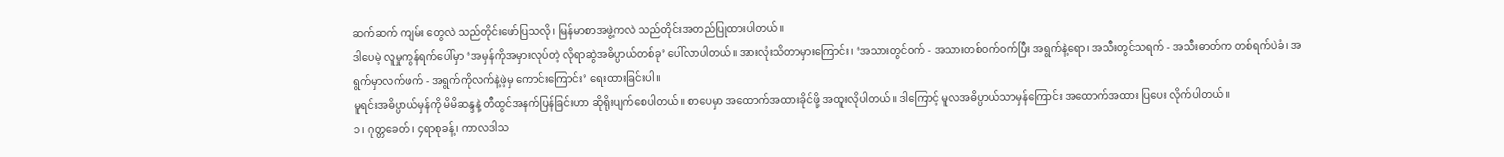ဆက်ဆက် ကျမ်း တွေလဲ သည်တိုင်းဖော်ပြသလို၊ မြန်မာစာအဖွဲ့ကလဲ သည်တိုင်းအတည်ပြုထားပါတယ်။
ဒါပေမဲ့ လူမှုကွန်ရက်ပေါ်မှာ ‘အမှန်ကိုအမှားလုပ်တဲ့ လိုရာဆွဲအဓိပ္ပာယ်တစ်ခု’ ပေါ်လာပါတယ်။ အားလုံးသိတာမှားကြောင်း၊ ‘အသားတွင်ဝက် - အသားတစ်ဝက်ဝက်ပြီး အရွက်နဲ့ရော၊ အသီးတွင်သရက် - အသီးဓာတ်က တစ်ရက်ပဲခံ၊ အရွက်မှာလက်ဖက် - အရွက်ကိုလက်နဲ့ဖဲ့မှ ကောင်းကြောင်း’ ရေးထားခြင်းပါ။
မူရင်းအဓိပ္ပာယ်မှန်ကို မိမိဆန္ဒနဲ့ တီထွင်အနက်ပြန်ခြင်းဟာ ဆိုရိုးပျက်စေပါတယ်။ စာပေမှာ အထောက်အထားခိုင်ဖို့ အထူးလိုပါတယ်။ ဒါကြောင့် မူလအဓိပ္ပာယ်သာမှန်ကြောင်း အထောက်အထား ပြပေး လိုက်ပါတယ်။
၁၊ ဂုတ္တခေတ်၊ ၄ရာစုခန့်၊ ကာလဒါသ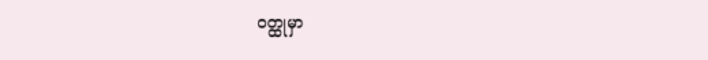ဝတ္ထုမှာ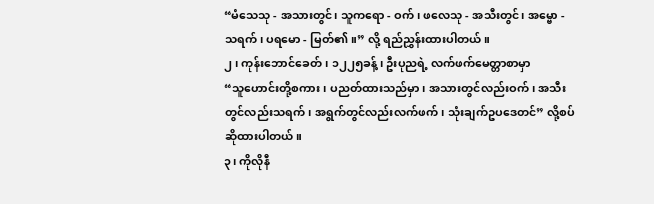“မံသေသု - အသားတွင်၊ သူကရော - ဝက်၊ ဖလေသု - အသီးတွင်၊ အမ္ဗော - သရက်၊ ပရမော - မြတ်၏။” လို့ ရည်ညွှန်းထားပါတယ်။
၂၊ ကုန်းဘောင်ခေတ်၊ ၁၂၂၅ခန့်၊ ဦးပုညရဲ့ လက်ဖက်မေတ္တာစာမှာ
“သူဟောင်းတို့စကား၊ ပညတ်ထားသည်မှာ၊ အသားတွင်လည်းဝက်၊ အသီးတွင်လည်းသရက်၊ အရွက်တွင်လည်းလက်ဖက်၊ သုံးချက်ဥပဒေတင်” လို့စပ်ဆိုထားပါတယ်။
၃၊ ကိုလိုနီ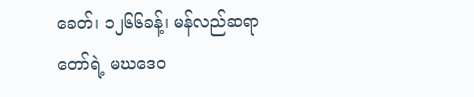ခေတ်၊ ၁၂၆၆ခန့်၊ မန်လည်ဆရာတော်ရဲ့ မဃဒေဝ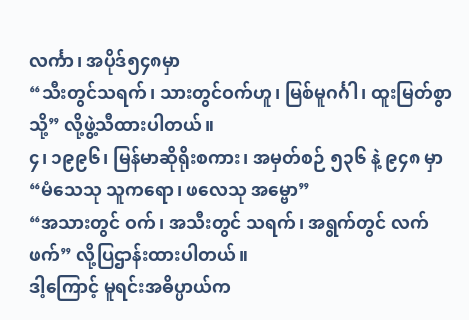လင်္ကာ၊ အပိုဒ်၅၄၈မှာ
“သီးတွင်သရက်၊ သားတွင်ဝက်ဟူ၊ မြစ်မူဂင်္ဂါ၊ ထူးမြတ်စွာသို့” လို့ဖွဲ့သီထားပါတယ်။
၄၊ ၁၉၉၆၊ မြန်မာဆိုရိုးစကား၊ အမှတ်စဉ် ၅၃၆ နဲ့ ၉၄၈ မှာ
“မံသေသု သူကရော၊ ဖလေသု အမ္ဗော”
“အသားတွင် ဝက်၊ အသီးတွင် သရက်၊ အရွက်တွင် လက်ဖက်” လို့ပြဌာန်းထားပါတယ်။
ဒါ့ကြောင့် မူရင်းအဓိပ္ပာယ်က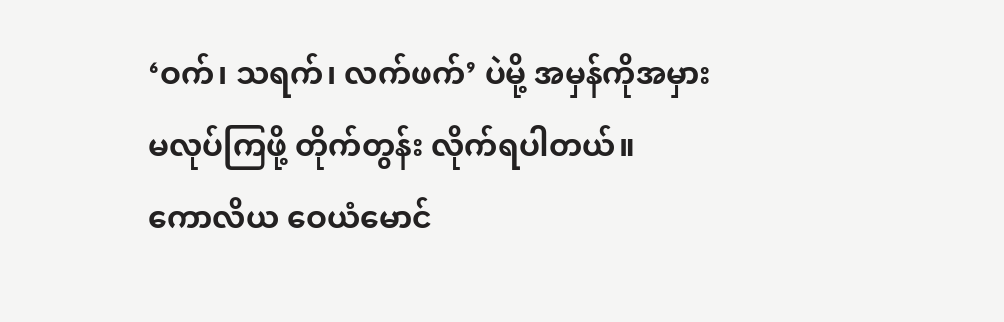‘ဝက်၊ သရက်၊ လက်ဖက်’ ပဲမို့ အမှန်ကိုအမှားမလုပ်ကြဖို့ တိုက်တွန်း လိုက်ရပါတယ်။
ကောလိယ ဝေယံမောင်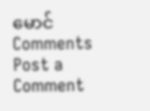မောင်
Comments
Post a Comment